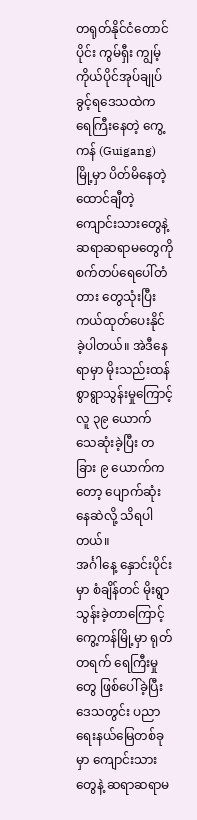တရုတ်နိုင်ငံတောင်ပိုင်း ကွမ်ရှီး ကျွမ့် ကိုယ်ပိုင်အုပ်ချုပ်ခွင့်ရဒေသထဲက ရေကြီးနေတဲ့ ကွေ့ကန် (Guigang) မြို့မှာ ပိတ်မိနေတဲ့ ထောင်ချီတဲ့ ကျောင်းသားတွေနဲ့ ဆရာဆရာမတွေကို စက်တပ်ရေပေါ်တံတား တွေသုံးပြီး ကယ်ထုတ်ပေးနိုင်ခဲ့ပါတယ်။ အဲဒီနေရာမှာ မိုးသည်းထန်စွာရွာသွန်းမှုကြောင့် လူ ၃၉ ယောက် သေဆုံးခဲ့ပြီး တခြား ၉ ယောက်ကတော့ ပျောက်ဆုံးနေဆဲလို့ သိရပါတယ်။
အင်္ဂါနေ့ နှောင်းပိုင်းမှာ စံချိန်တင် မိုးရွာသွန်းခဲ့တာကြောင့် ကွေ့ကန်မြို့မှာ ရုတ်တရက် ရေကြီးမှုတွေ ဖြစ်ပေါ်ခဲ့ပြီး ဒေသတွင်း ပညာရေးနယ်မြေတစ်ခုမှာ ကျောင်းသားတွေနဲ့ ဆရာဆရာမ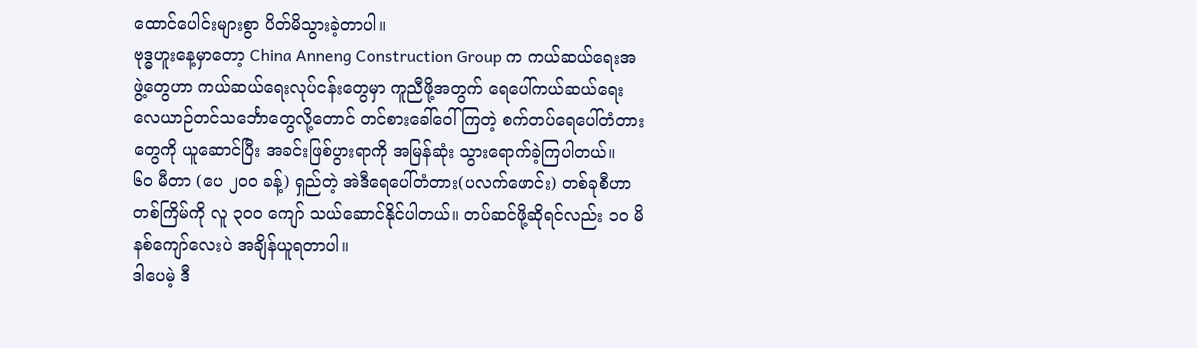ထောင်ပေါင်းများစွာ ပိတ်မိသွားခဲ့တာပါ။
ဗုဒ္ဓဟူးနေ့မှာတော့ China Anneng Construction Group က ကယ်ဆယ်ရေးအဖွဲ့တွေဟာ ကယ်ဆယ်ရေးလုပ်ငန်းတွေမှာ ကူညီဖို့အတွက် ရေပေါ်ကယ်ဆယ်ရေး လေယာဉ်တင်သင်္ဘောတွေလို့တောင် တင်စားခေါ်ဝေါ်ကြတဲ့ စက်တပ်ရေပေါ်တံတားတွေကို ယူဆောင်ပြီး အခင်းဖြစ်ပွားရာကို အမြန်ဆုံး သွားရောက်ခဲ့ကြပါတယ်။
၆၀ မီတာ (ပေ ၂၀၀ ခန့်) ရှည်တဲ့ အဲဒီရေပေါ်တံတား(ပလက်ဖောင်း) တစ်ခုစီဟာ တစ်ကြိမ်ကို လူ ၃၀၀ ကျော် သယ်ဆောင်နိုင်ပါတယ်။ တပ်ဆင်ဖို့ဆိုရင်လည်း ၁၀ မိနစ်ကျော်လေးပဲ အချိန်ယူရတာပါ။
ဒါပေမဲ့ ဒီ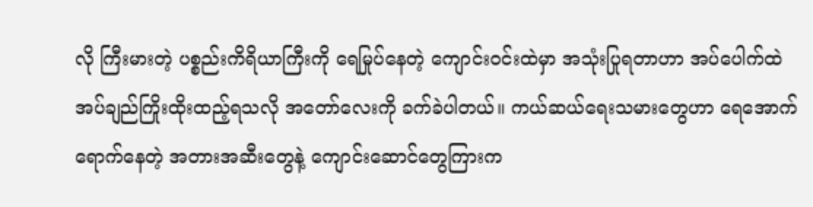လို ကြီးမားတဲ့ ပစ္စည်းကိရိယာကြီးကို ရေမြုပ်နေတဲ့ ကျောင်းဝင်းထဲမှာ အသုံးပြုရတာဟာ အပ်ပေါက်ထဲ အပ်ချည်ကြိုးထိုးထည့်ရသလို အတော်လေးကို ခက်ခဲပါတယ်။ ကယ်ဆယ်ရေးသမားတွေဟာ ရေအောက်ရောက်နေတဲ့ အတားအဆီးတွေနဲ့ ကျောင်းဆောင်တွေကြားက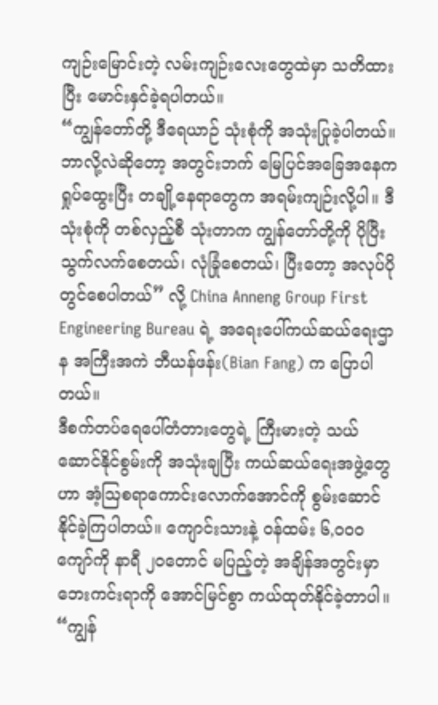ကျဉ်းမြောင်းတဲ့ လမ်းကျဉ်းလေးတွေထဲမှာ သတိထားပြီး မောင်းနှင်ခဲ့ရပါတယ်။
“ကျွန်တော်တို့ ဒီရေယာဉ် သုံးစုံကို အသုံးပြုခဲ့ပါတယ်။ ဘာလို့လဲဆိုတော့ အတွင်းဘက် မြေပြင်အခြေအနေက ရှုပ်ထွေးပြီး တချို့နေရာတွေက အရမ်းကျဉ်းလို့ပါ။ ဒီသုံးစုံကို တစ်လှည့်စီ သုံးတာက ကျွန်တော်တို့ကို ပိုပြီးသွက်လက်စေတယ်၊ လုံခြုံစေတယ်၊ ပြီးတော့ အလုပ်ပိုတွင်စေပါတယ်” လို့ China Anneng Group First Engineering Bureau ရဲ့ အရေးပေါ်ကယ်ဆယ်ရေးဌာန အကြီးအကဲ ဘီယန်ဖန်း(Bian Fang) က ပြောပါတယ်။
ဒီစက်တပ်ရေပေါ်တံတားတွေရဲ့ ကြီးမားတဲ့ သယ်ဆောင်နိုင်စွမ်းကို အသုံးချပြီး ကယ်ဆယ်ရေးအဖွဲ့တွေဟာ အံ့ဩစရာကောင်းလောက်အောင်ကို စွမ်းဆောင်နိုင်ခဲ့ကြပါတယ်။ ကျောင်းသားနဲ့ ဝန်ထမ်း ၆,၀၀၀ ကျော်ကို နာရီ ၂၀တောင် မပြည့်တဲ့ အချိန်အတွင်းမှာ ဘေးကင်းရာကို အောင်မြင်စွာ ကယ်ထုတ်နိုင်ခဲ့တာပါ။
“ကျွန်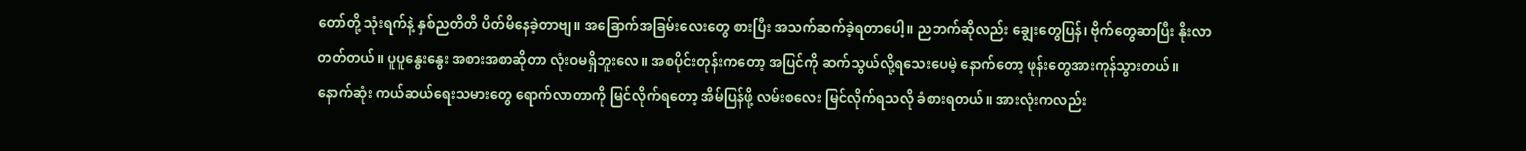တော်တို့ သုံးရက်နဲ့ နှစ်ညတိတိ ပိတ်မိနေခဲ့တာဗျ။ အခြောက်အခြမ်းလေးတွေ စားပြီး အသက်ဆက်ခဲ့ရတာပေါ့။ ညဘက်ဆိုလည်း ချွေးတွေပြန်၊ ဗိုက်တွေဆာပြီး နိုးလာတတ်တယ်။ ပူပူနွေးနွေး အစားအစာဆိုတာ လုံးဝမရှိဘူးလေ။ အစပိုင်းတုန်းကတော့ အပြင်ကို ဆက်သွယ်လို့ရသေးပေမဲ့ နောက်တော့ ဖုန်းတွေအားကုန်သွားတယ်။ နောက်ဆုံး ကယ်ဆယ်ရေးသမားတွေ ရောက်လာတာကို မြင်လိုက်ရတော့ အိမ်ပြန်ဖို့ လမ်းစလေး မြင်လိုက်ရသလို ခံစားရတယ်။ အားလုံးကလည်း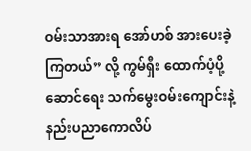ဝမ်းသာအားရ အော်ဟစ် အားပေးခဲ့ကြတယ်” လို့ ကွမ်ရှီး ထောက်ပံ့ပို့ဆောင်ရေး သက်မွေးဝမ်းကျောင်းနဲ့ နည်းပညာကောလိပ်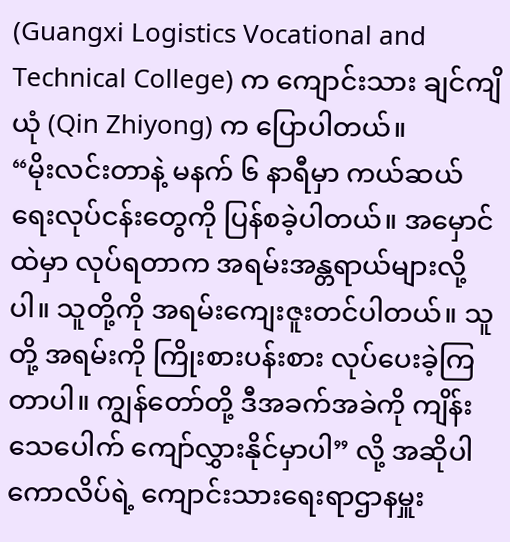(Guangxi Logistics Vocational and Technical College) က ကျောင်းသား ချင်ကျိယုံ (Qin Zhiyong) က ပြောပါတယ်။
“မိုးလင်းတာနဲ့ မနက် ၆ နာရီမှာ ကယ်ဆယ်ရေးလုပ်ငန်းတွေကို ပြန်စခဲ့ပါတယ်။ အမှောင်ထဲမှာ လုပ်ရတာက အရမ်းအန္တရာယ်များလို့ပါ။ သူတို့ကို အရမ်းကျေးဇူးတင်ပါတယ်။ သူတို့ အရမ်းကို ကြိုးစားပန်းစား လုပ်ပေးခဲ့ကြတာပါ။ ကျွန်တော်တို့ ဒီအခက်အခဲကို ကျိန်းသေပေါက် ကျော်လွှားနိုင်မှာပါ” လို့ အဆိုပါ ကောလိပ်ရဲ့ ကျောင်းသားရေးရာဌာနမှူး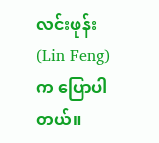လင်းဖုန်း(Lin Feng) က ပြောပါတယ်။